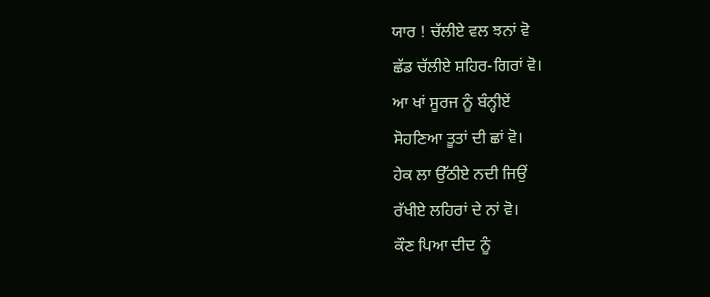ਯਾਰ ! ਚੱਲੀਏ ਵਲ ਝਨਾਂ ਵੋ
ਛੱਡ ਚੱਲੀਏ ਸ਼ਹਿਰ-ਗਿਰਾਂ ਵੋ।
ਆ ਖਾਂ ਸੂਰਜ ਨੂੰ ਬੰਨ੍ਹੀਏਂ
ਸੋਹਣਿਆ ਤੂਤਾਂ ਦੀ ਛਾਂ ਵੋ।
ਹੇਕ ਲਾ ਉੱਠੀਏ ਨਦੀ ਜਿਉਂ
ਰੱਖੀਏ ਲਹਿਰਾਂ ਦੇ ਨਾਂ ਵੋ।
ਕੌਣ ਪਿਆ ਦੀਦ ਨੂੰ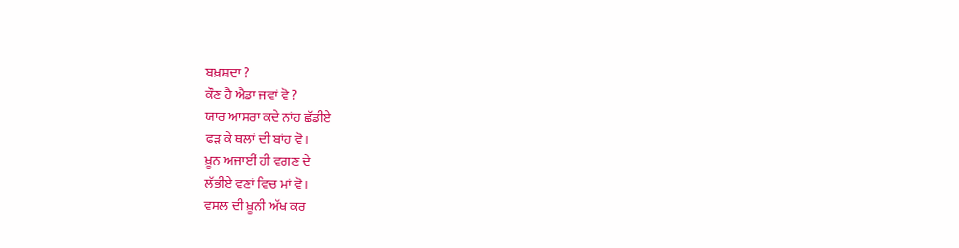ਬਖ਼ਸ਼ਦਾ ?
ਕੌਣ ਹੈ ਐਡਾ ਜਵਾਂ ਵੋ ?
ਯਾਰ ਆਸਰਾ ਕਦੇ ਨਾਂਹ ਛੱਡੀਏ
ਫੜ ਕੇ ਥਲਾਂ ਦੀ ਬਾਂਹ ਵੋ।
ਖ਼ੂਨ ਅਜਾਈਂ ਹੀ ਵਗਣ ਦੇ
ਲੱਭੀਏ ਵਣਾਂ ਵਿਚ ਮਾਂ ਵੋ।
ਵਸਲ ਦੀ ਖ਼ੂਨੀ ਅੱਖ ਕਰ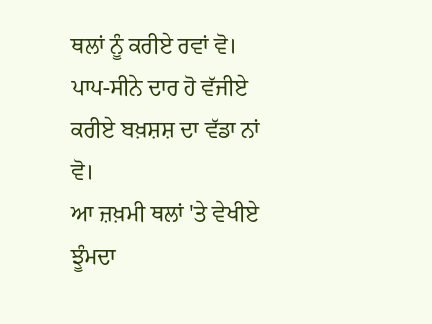ਥਲਾਂ ਨੂੰ ਕਰੀਏ ਰਵਾਂ ਵੋ।
ਪਾਪ-ਸੀਨੇ ਦਾਰ ਹੋ ਵੱਜੀਏ
ਕਰੀਏ ਬਖ਼ਸ਼ਸ਼ ਦਾ ਵੱਡਾ ਨਾਂ ਵੋ।
ਆ ਜ਼ਖ਼ਮੀ ਥਲਾਂ 'ਤੇ ਵੇਖੀਏ
ਝੂੰਮਦਾ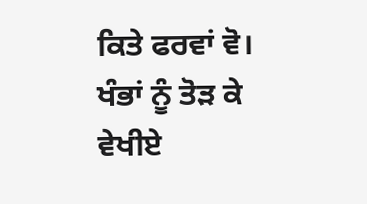ਕਿਤੇ ਫਰਵਾਂ ਵੋ।
ਖੰਭਾਂ ਨੂੰ ਤੋੜ ਕੇ ਵੇਖੀਏ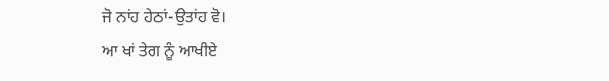ਜੋ ਨਾਂਹ ਹੇਠਾਂ-ਉਤਾਂਹ ਵੋ।
ਆ ਖਾਂ ਤੇਗ ਨੂੰ ਆਖੀਏ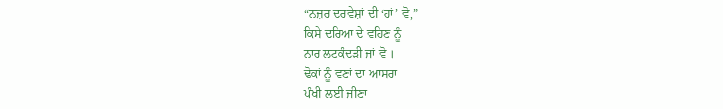“ਨਜ਼ਰ ਦਰਵੇਸ਼ਾਂ ਦੀ ‘ਹਾਂ’ ਵੋ,”
ਕਿਸੇ ਦਰਿਆ ਦੇ ਵਹਿਣ ਨੂੰ
ਨਾਰ ਲਟਕੰਦੜੀ ਜਾਂ ਵੋ ।
ਢੋਕਾਂ ਨੂੰ ਵਣਾਂ ਦਾ ਆਸਰਾ
ਪੰਖੀ ਲਈ ਜੀਣਾ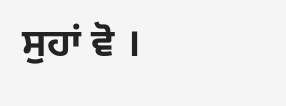ਸੁਹਾਂ ਵੋ ।